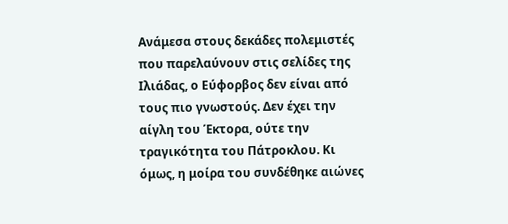Ανάμεσα στους δεκάδες πολεμιστές που παρελαύνουν στις σελίδες της Ιλιάδας, ο Εύφορβος δεν είναι από τους πιο γνωστούς. Δεν έχει την αίγλη του Έκτορα, ούτε την τραγικότητα του Πάτροκλου. Κι όμως, η μοίρα του συνδέθηκε αιώνες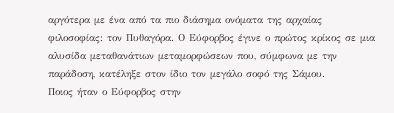αργότερα με ένα από τα πιο διάσημα ονόματα της αρχαίας φιλοσοφίας: τον Πυθαγόρα. Ο Εύφορβος έγινε ο πρώτος κρίκος σε μια αλυσίδα μεταθανάτιων μεταμορφώσεων που, σύμφωνα με την παράδοση, κατέληξε στον ίδιο τον μεγάλο σοφό της Σάμου.
Ποιος ήταν ο Εύφορβος στην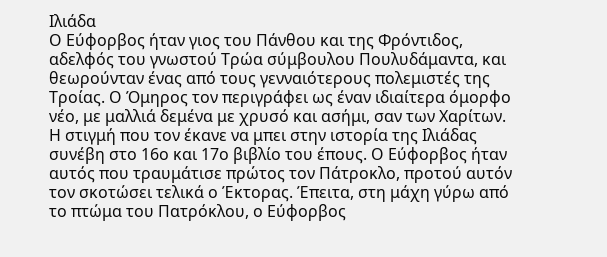Ιλιάδα
Ο Εύφορβος ήταν γιος του Πάνθου και της Φρόντιδος, αδελφός του γνωστού Τρώα σύμβουλου Πουλυδάμαντα, και θεωρούνταν ένας από τους γενναιότερους πολεμιστές της Τροίας. Ο Όμηρος τον περιγράφει ως έναν ιδιαίτερα όμορφο νέο, με μαλλιά δεμένα με χρυσό και ασήμι, σαν των Χαρίτων.
Η στιγμή που τον έκανε να μπει στην ιστορία της Ιλιάδας συνέβη στο 16ο και 17ο βιβλίο του έπους. Ο Εύφορβος ήταν αυτός που τραυμάτισε πρώτος τον Πάτροκλο, προτού αυτόν τον σκοτώσει τελικά ο Έκτορας. Έπειτα, στη μάχη γύρω από το πτώμα του Πατρόκλου, ο Εύφορβος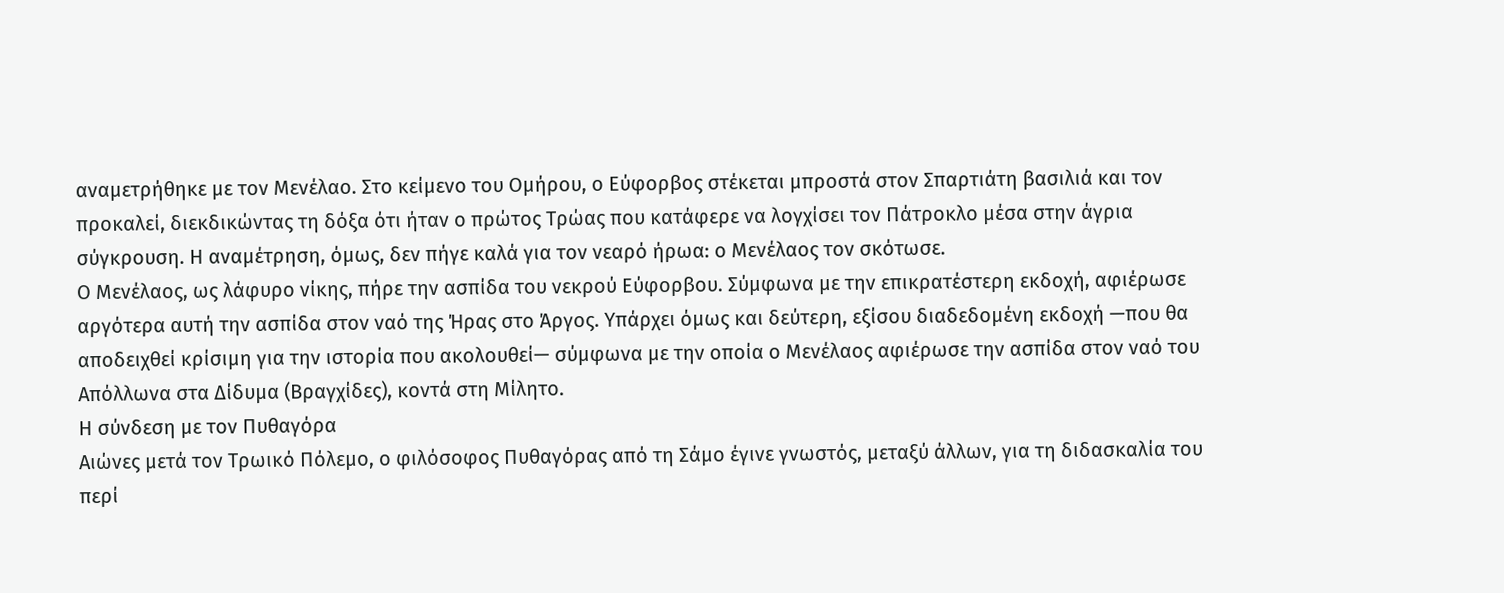αναμετρήθηκε με τον Μενέλαο. Στο κείμενο του Ομήρου, ο Εύφορβος στέκεται μπροστά στον Σπαρτιάτη βασιλιά και τον προκαλεί, διεκδικώντας τη δόξα ότι ήταν ο πρώτος Τρώας που κατάφερε να λογχίσει τον Πάτροκλο μέσα στην άγρια σύγκρουση. Η αναμέτρηση, όμως, δεν πήγε καλά για τον νεαρό ήρωα: ο Μενέλαος τον σκότωσε.
Ο Μενέλαος, ως λάφυρο νίκης, πήρε την ασπίδα του νεκρού Εύφορβου. Σύμφωνα με την επικρατέστερη εκδοχή, αφιέρωσε αργότερα αυτή την ασπίδα στον ναό της Ήρας στο Άργος. Υπάρχει όμως και δεύτερη, εξίσου διαδεδομένη εκδοχή —που θα αποδειχθεί κρίσιμη για την ιστορία που ακολουθεί— σύμφωνα με την οποία ο Μενέλαος αφιέρωσε την ασπίδα στον ναό του Απόλλωνα στα Δίδυμα (Βραγχίδες), κοντά στη Μίλητο.
Η σύνδεση με τον Πυθαγόρα
Αιώνες μετά τον Τρωικό Πόλεμο, ο φιλόσοφος Πυθαγόρας από τη Σάμο έγινε γνωστός, μεταξύ άλλων, για τη διδασκαλία του περί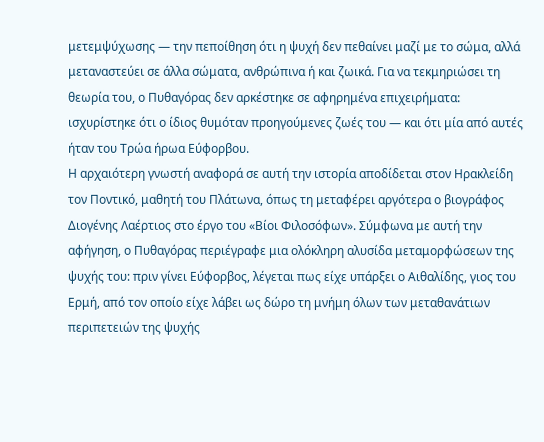μετεμψύχωσης — την πεποίθηση ότι η ψυχή δεν πεθαίνει μαζί με το σώμα, αλλά μεταναστεύει σε άλλα σώματα, ανθρώπινα ή και ζωικά. Για να τεκμηριώσει τη θεωρία του, ο Πυθαγόρας δεν αρκέστηκε σε αφηρημένα επιχειρήματα: ισχυρίστηκε ότι ο ίδιος θυμόταν προηγούμενες ζωές του — και ότι μία από αυτές ήταν του Τρώα ήρωα Εύφορβου.
Η αρχαιότερη γνωστή αναφορά σε αυτή την ιστορία αποδίδεται στον Ηρακλείδη τον Ποντικό, μαθητή του Πλάτωνα, όπως τη μεταφέρει αργότερα ο βιογράφος Διογένης Λαέρτιος στο έργο του «Βίοι Φιλοσόφων». Σύμφωνα με αυτή την αφήγηση, ο Πυθαγόρας περιέγραφε μια ολόκληρη αλυσίδα μεταμορφώσεων της ψυχής του: πριν γίνει Εύφορβος, λέγεται πως είχε υπάρξει ο Αιθαλίδης, γιος του Ερμή, από τον οποίο είχε λάβει ως δώρο τη μνήμη όλων των μεταθανάτιων περιπετειών της ψυχής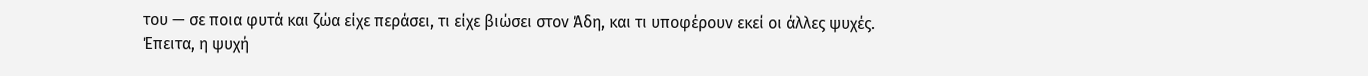του — σε ποια φυτά και ζώα είχε περάσει, τι είχε βιώσει στον Άδη, και τι υποφέρουν εκεί οι άλλες ψυχές. Έπειτα, η ψυχή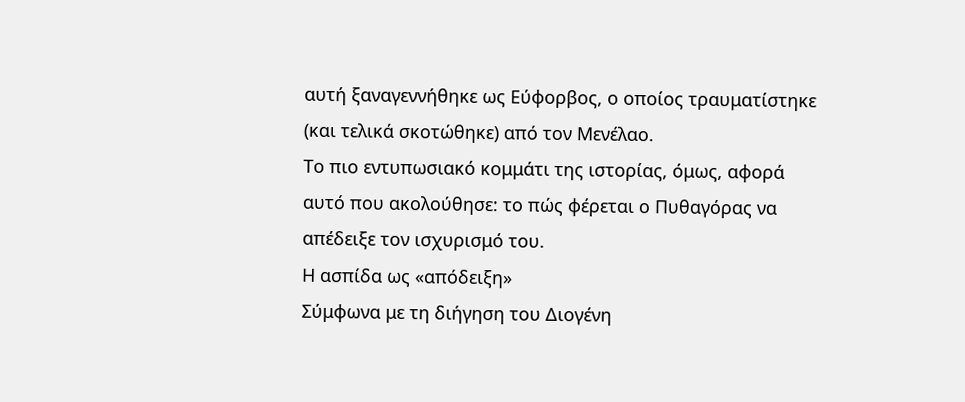αυτή ξαναγεννήθηκε ως Εύφορβος, ο οποίος τραυματίστηκε (και τελικά σκοτώθηκε) από τον Μενέλαο.
Το πιο εντυπωσιακό κομμάτι της ιστορίας, όμως, αφορά αυτό που ακολούθησε: το πώς φέρεται ο Πυθαγόρας να απέδειξε τον ισχυρισμό του.
Η ασπίδα ως «απόδειξη»
Σύμφωνα με τη διήγηση του Διογένη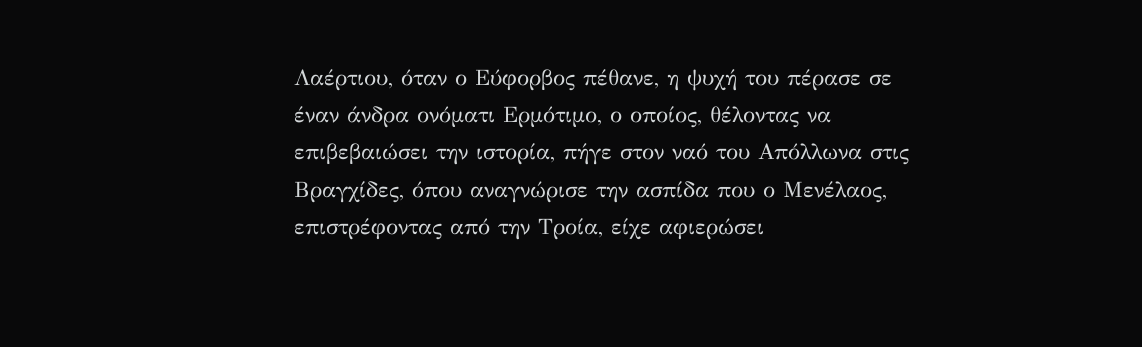Λαέρτιου, όταν ο Εύφορβος πέθανε, η ψυχή του πέρασε σε έναν άνδρα ονόματι Ερμότιμο, ο οποίος, θέλοντας να επιβεβαιώσει την ιστορία, πήγε στον ναό του Απόλλωνα στις Βραγχίδες, όπου αναγνώρισε την ασπίδα που ο Μενέλαος, επιστρέφοντας από την Τροία, είχε αφιερώσει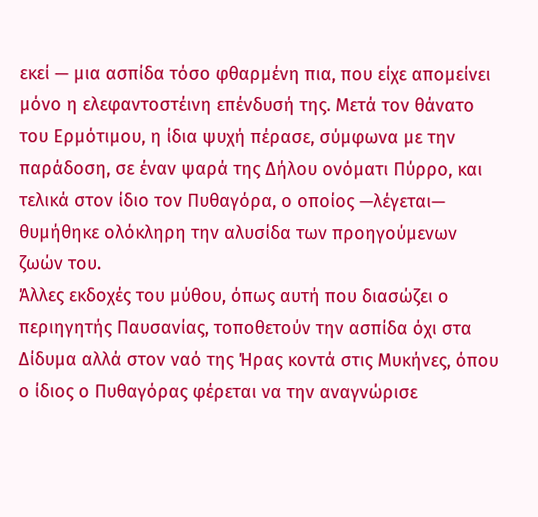εκεί — μια ασπίδα τόσο φθαρμένη πια, που είχε απομείνει μόνο η ελεφαντοστέινη επένδυσή της. Μετά τον θάνατο του Ερμότιμου, η ίδια ψυχή πέρασε, σύμφωνα με την παράδοση, σε έναν ψαρά της Δήλου ονόματι Πύρρο, και τελικά στον ίδιο τον Πυθαγόρα, ο οποίος —λέγεται— θυμήθηκε ολόκληρη την αλυσίδα των προηγούμενων ζωών του.
Άλλες εκδοχές του μύθου, όπως αυτή που διασώζει ο περιηγητής Παυσανίας, τοποθετούν την ασπίδα όχι στα Δίδυμα αλλά στον ναό της Ήρας κοντά στις Μυκήνες, όπου ο ίδιος ο Πυθαγόρας φέρεται να την αναγνώρισε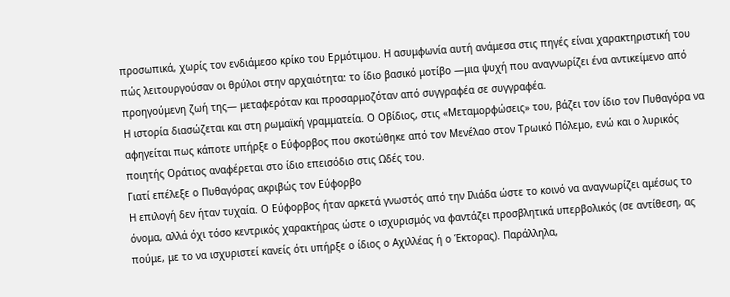προσωπικά, χωρίς τον ενδιάμεσο κρίκο του Ερμότιμου. Η ασυμφωνία αυτή ανάμεσα στις πηγές είναι χαρακτηριστική του πώς λειτουργούσαν οι θρύλοι στην αρχαιότητα: το ίδιο βασικό μοτίβο —μια ψυχή που αναγνωρίζει ένα αντικείμενο από προηγούμενη ζωή της— μεταφερόταν και προσαρμοζόταν από συγγραφέα σε συγγραφέα.
Η ιστορία διασώζεται και στη ρωμαϊκή γραμματεία. Ο Οβίδιος, στις «Μεταμορφώσεις» του, βάζει τον ίδιο τον Πυθαγόρα να αφηγείται πως κάποτε υπήρξε ο Εύφορβος που σκοτώθηκε από τον Μενέλαο στον Τρωικό Πόλεμο, ενώ και ο λυρικός ποιητής Οράτιος αναφέρεται στο ίδιο επεισόδιο στις Ωδές του.
Γιατί επέλεξε ο Πυθαγόρας ακριβώς τον Εύφορβο
Η επιλογή δεν ήταν τυχαία. Ο Εύφορβος ήταν αρκετά γνωστός από την Ιλιάδα ώστε το κοινό να αναγνωρίζει αμέσως το όνομα, αλλά όχι τόσο κεντρικός χαρακτήρας ώστε ο ισχυρισμός να φαντάζει προσβλητικά υπερβολικός (σε αντίθεση, ας πούμε, με το να ισχυριστεί κανείς ότι υπήρξε ο ίδιος ο Αχιλλέας ή ο Έκτορας). Παράλληλα,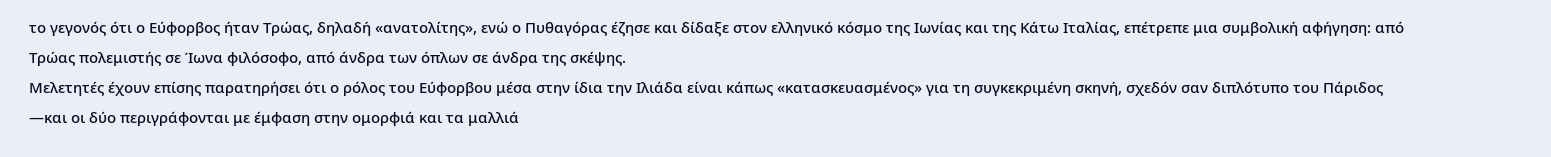το γεγονός ότι ο Εύφορβος ήταν Τρώας, δηλαδή «ανατολίτης», ενώ ο Πυθαγόρας έζησε και δίδαξε στον ελληνικό κόσμο της Ιωνίας και της Κάτω Ιταλίας, επέτρεπε μια συμβολική αφήγηση: από Τρώας πολεμιστής σε Ίωνα φιλόσοφο, από άνδρα των όπλων σε άνδρα της σκέψης.
Μελετητές έχουν επίσης παρατηρήσει ότι ο ρόλος του Εύφορβου μέσα στην ίδια την Ιλιάδα είναι κάπως «κατασκευασμένος» για τη συγκεκριμένη σκηνή, σχεδόν σαν διπλότυπο του Πάριδος —και οι δύο περιγράφονται με έμφαση στην ομορφιά και τα μαλλιά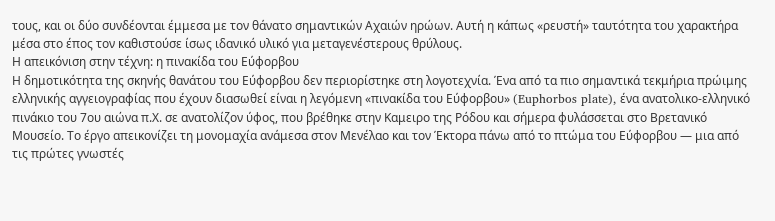τους, και οι δύο συνδέονται έμμεσα με τον θάνατο σημαντικών Αχαιών ηρώων. Αυτή η κάπως «ρευστή» ταυτότητα του χαρακτήρα μέσα στο έπος τον καθιστούσε ίσως ιδανικό υλικό για μεταγενέστερους θρύλους.
Η απεικόνιση στην τέχνη: η πινακίδα του Εύφορβου
Η δημοτικότητα της σκηνής θανάτου του Εύφορβου δεν περιορίστηκε στη λογοτεχνία. Ένα από τα πιο σημαντικά τεκμήρια πρώιμης ελληνικής αγγειογραφίας που έχουν διασωθεί είναι η λεγόμενη «πινακίδα του Εύφορβου» (Euphorbos plate), ένα ανατολικο-ελληνικό πινάκιο του 7ου αιώνα π.Χ. σε ανατολίζον ύφος, που βρέθηκε στην Καμειρο της Ρόδου και σήμερα φυλάσσεται στο Βρετανικό Μουσείο. Το έργο απεικονίζει τη μονομαχία ανάμεσα στον Μενέλαο και τον Έκτορα πάνω από το πτώμα του Εύφορβου — μια από τις πρώτες γνωστές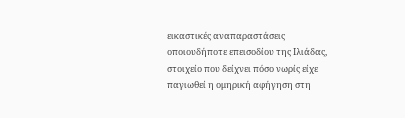εικαστικές αναπαραστάσεις οποιουδήποτε επεισοδίου της Ιλιάδας, στοιχείο που δείχνει πόσο νωρίς είχε παγιωθεί η ομηρική αφήγηση στη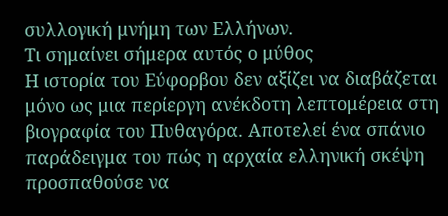συλλογική μνήμη των Ελλήνων.
Τι σημαίνει σήμερα αυτός ο μύθος
Η ιστορία του Εύφορβου δεν αξίζει να διαβάζεται μόνο ως μια περίεργη ανέκδοτη λεπτομέρεια στη βιογραφία του Πυθαγόρα. Αποτελεί ένα σπάνιο παράδειγμα του πώς η αρχαία ελληνική σκέψη προσπαθούσε να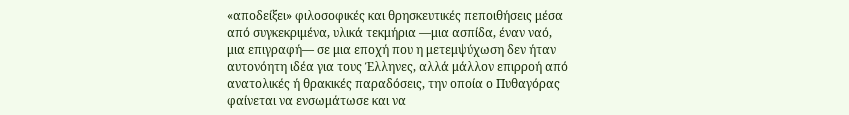«αποδείξει» φιλοσοφικές και θρησκευτικές πεποιθήσεις μέσα από συγκεκριμένα, υλικά τεκμήρια —μια ασπίδα, έναν ναό, μια επιγραφή— σε μια εποχή που η μετεμψύχωση δεν ήταν αυτονόητη ιδέα για τους Έλληνες, αλλά μάλλον επιρροή από ανατολικές ή θρακικές παραδόσεις, την οποία ο Πυθαγόρας φαίνεται να ενσωμάτωσε και να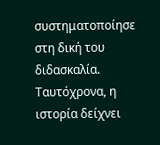συστηματοποίησε στη δική του διδασκαλία.
Ταυτόχρονα, η ιστορία δείχνει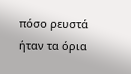πόσο ρευστά ήταν τα όρια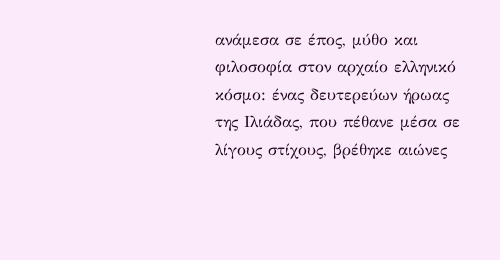ανάμεσα σε έπος, μύθο και φιλοσοφία στον αρχαίο ελληνικό κόσμο: ένας δευτερεύων ήρωας της Ιλιάδας, που πέθανε μέσα σε λίγους στίχους, βρέθηκε αιώνες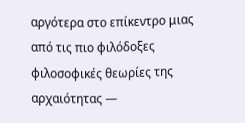αργότερα στο επίκεντρο μιας από τις πιο φιλόδοξες φιλοσοφικές θεωρίες της αρχαιότητας —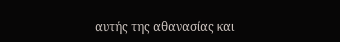αυτής της αθανασίας και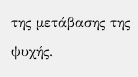της μετάβασης της ψυχής.